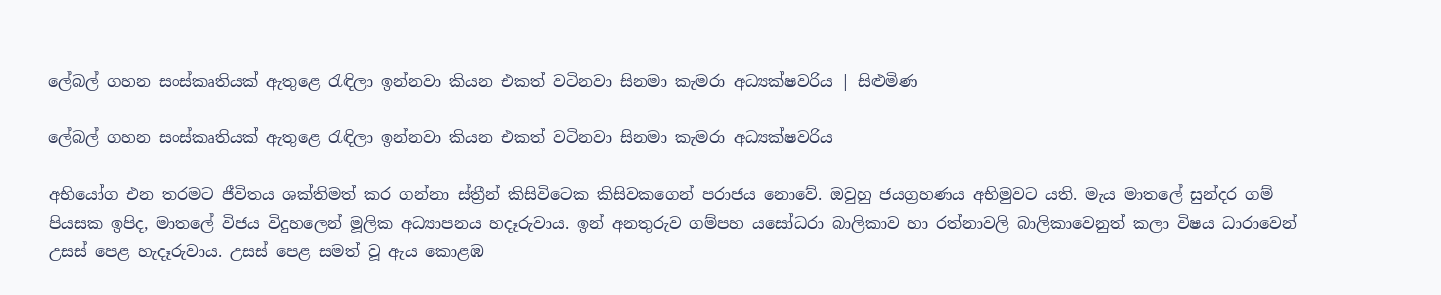ලේබල් ගහන සංස්කෘතියක් ඇතුළෙ රැඳිලා ඉන්නවා කියන එකත් වටිනවා සිනමා කැමරා අධ්‍යක්ෂවරිය | සිළුමිණ

ලේබල් ගහන සංස්කෘතියක් ඇතුළෙ රැඳිලා ඉන්නවා කියන එකත් වටිනවා සිනමා කැමරා අධ්‍යක්ෂවරිය

අභියෝග එන තරමට ජීවිතය ශක්තිමත් කර ගන්නා ස්ත්‍රීන් කිසිවිටෙක කිසිවකගෙන් පරාජය නොවේ. ඔවුහු ජයග්‍රහණය අභිමුවට යති. මැය මාතලේ සුන්දර ගම් පියසක ඉපිද, මාතලේ විජය විදුහලෙන් මූලික අධ්‍යාපනය හදෑරුවාය. ඉන් අනතුරුව ගම්පහ යසෝධරා බාලිකාව හා රත්නාවලි බාලිකාවෙනුත් කලා විෂය ධාරාවෙන් උසස් පෙළ හැදෑරුවාය. උසස් පෙළ සමත් වූ ඇය කොළඹ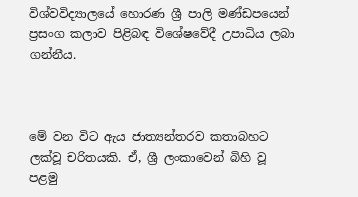විශ්වවිද්‍යාලයේ හොරණ ශ්‍රී පාලි මණ්ඩපයෙන් ප්‍රසංග කලාව පිළිබඳ විශේෂවේදී උපාධිය ලබා ගන්නීය.



මේ වන විට ඇය ජාත්‍යන්තරව කතාබහට ලක්වූ චරිතයකි. ඒ, ශ්‍රී ලංකාවෙන් බිහි වූ පළමු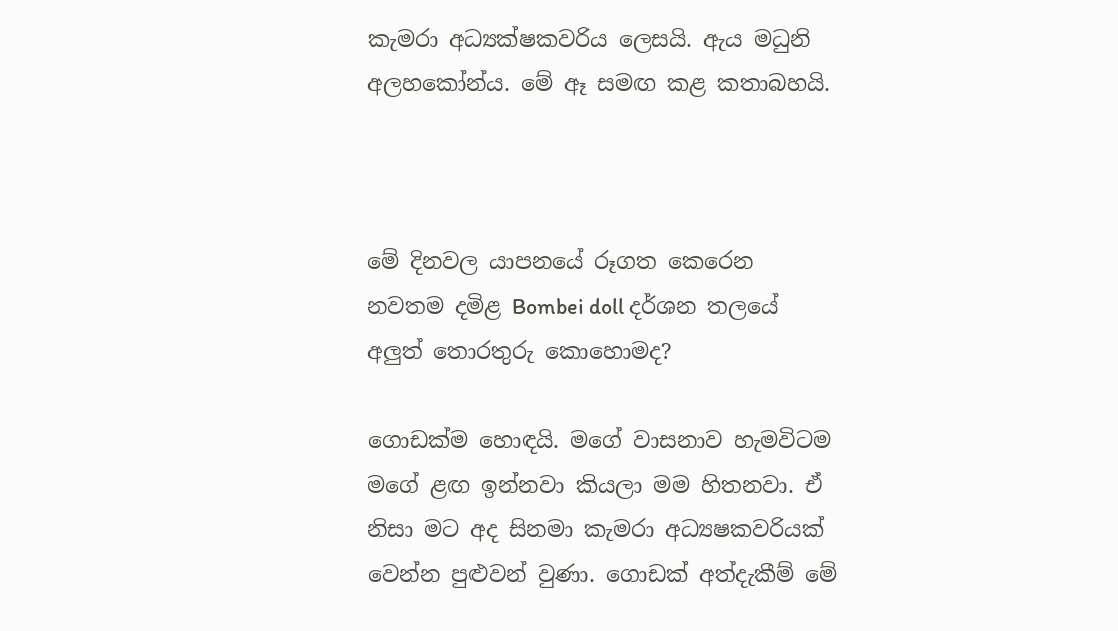කැමරා අධ්‍යක්ෂකවරිය ලෙසයි. ඇය මධුනි අලහකෝන්ය. මේ ඈ සමඟ කළ කතාබහයි.



මේ දිනවල යාපනයේ රූගත කෙරෙන නවතම දමිළ Bombei doll දර්ශන තලයේ අලුත් තොරතුරු කොහොමද?

ගොඩක්ම හොඳයි. මගේ වාසනාව හැමවිටම මගේ ළඟ ඉන්නවා කියලා මම හිතනවා. ඒ නිසා මට අද සිනමා කැමරා අධ්‍යෂකවරියක් වෙන්න පුළුවන් වුණා. ගොඩක් අත්දැකීම් මේ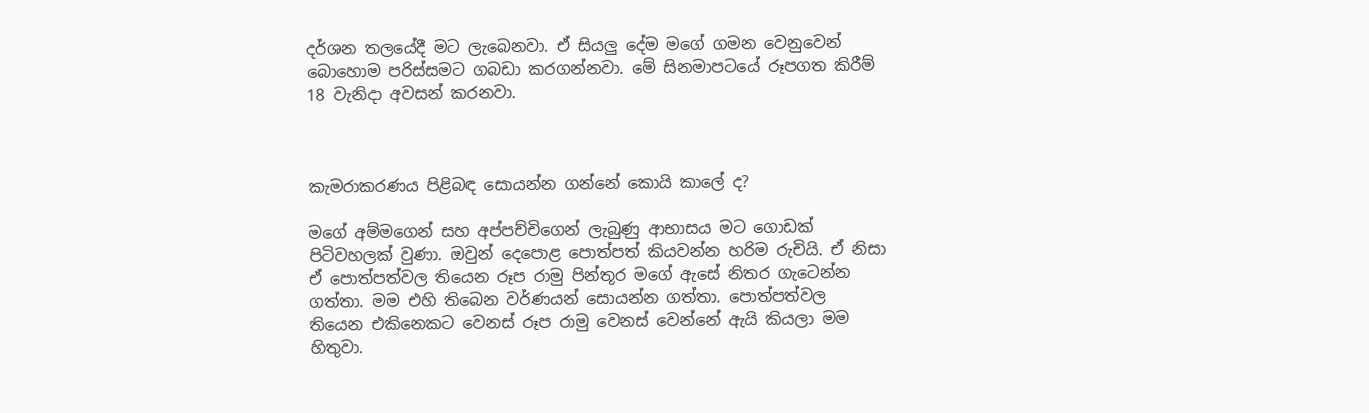දර්ශන තලයේදී මට ලැබෙනවා. ඒ සියලු දේම මගේ ගමන වෙනුවෙන් බොහොම‍ පරිස්සමට ගබඩා කරගන්නවා. මේ සිනමාපටයේ රූපගත කිරීම් 18 වැනිදා අවසන් කරනවා.



කැමරාකරණය පිළිබඳ සොයන්න ගන්නේ කොයි කාලේ ද?

මගේ අම්මගෙන් සහ අප්පච්චිගෙන් ලැබුණු ආභාසය මට ගොඩක් පිටිවහලක් වුණා. ඔවුන් දෙපොළ පොත්පත් කියවන්න හරිම රුචියි. ඒ නිසා ඒ පොත්පත්වල තියෙන රූප රාමු පින්තූර මගේ ඇසේ නිතර ගැටෙන්න ගත්තා. මම එහි තිබෙන වර්ණයන් සොයන්න ගත්තා. පොත්පත්වල තියෙන එකිනෙකට වෙනස් රූප රාමු වෙනස් වෙන්නේ ඇයි කියලා මම හිතුවා.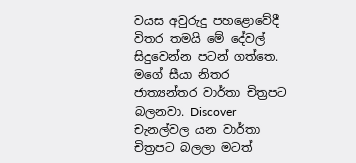වයස අවුරුදු පහළොවේදී විතර තමයි මේ දේවල් සිදුවෙන්න පටන් ගත්තෙ. මගේ සීයා නිතර ජාත්‍යන්තර වාර්තා චිත්‍රපට බලනවා. Discover චැනල්වල යන වාර්තා චිත්‍රපට බලලා මටත්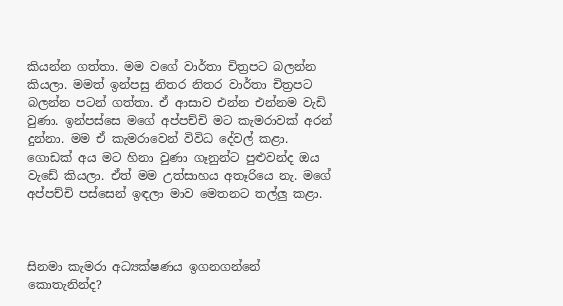කියන්න ගත්තා. මම වගේ වාර්තා චිත්‍රපට බලන්න කියලා. මමත් ඉන්පසු නිතර නිතර වාර්තා චිත්‍රපට බලන්න පටන් ගත්තා. ඒ ආසාව එන්න එන්නම වැඩි වුණා. ඉන්පස්සෙ මගේ අප්පච්චි මට කැමරාවක් අරන් දුන්නා. මම ඒ කැමරාවෙන් විවිධ දේවල් කළා. ගොඩක් අය මට හිනා වුණා ගෑනුන්ට පුළුවන්ද ඔය වැඩේ කියලා. ඒත් මම උත්සාහය අතෑරියෙ නැ. මගේ අප්පච්චි පස්සෙන් ඉඳලා මාව මෙතනට තල්ලු කළා.



සිනමා කැමරා අධ්‍යක්ෂණය ඉගනගන්නේ කොතැනින්ද?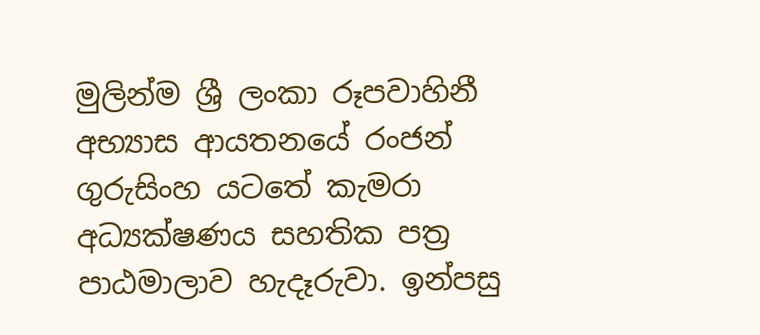මුලින්ම ශ්‍රී ලංකා රූපවාහිනී අභ්‍යාස ආයතනයේ රංජන් ගුරුසිංහ යටතේ කැමරා අධ්‍යක්ෂණය සහතික පත්‍ර පාඨමාලාව හැදෑරුවා. ඉන්පසු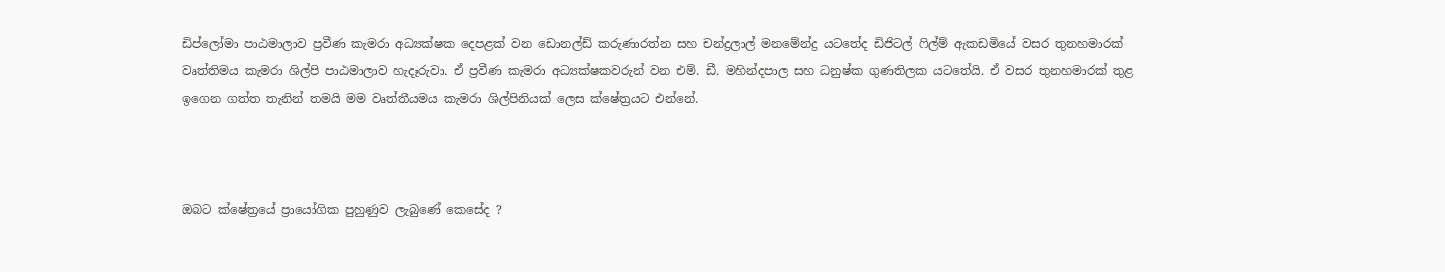ඩිප්ලෝමා පාඨමාලාව ප්‍රවීණ කැමරා අධ්‍යක්ෂක දෙපළක් වන ඩොනල්ඩ් කරුණාරත්න සහ චන්ද්‍රලාල් මනමේන්ද්‍ර යටතේද ඩිජිටල් ෆිල්ම් ඇකඩමියේ වසර තුනහමාරක් වෘත්තිමය කැමරා ශිල්පි පාඨමාලාව හැදෑරුවා. ඒ ප්‍රවීණ කැමරා අධ්‍යක්ෂකවරුන් වන එම්. ඩී. මහින්දපාල සහ ධනුෂ්ක ගුණතිලක යටතේයි. ඒ වසර තුනහමාරක් තුළ ඉගෙන ගත්ත තැනින් තමයි මම වෘත්තීයමය කැමරා ශිල්පිනියක් ලෙස ක්ෂේත්‍රයට එන්නේ.



ඔබට ක්ෂේත්‍රයේ ප්‍රායෝගික පුහුණුව ලැබුණේ කෙසේද ?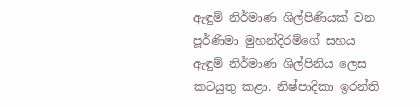ඇඳුම් නිර්මාණ ශිල්පිණියක් වන පූර්ණිමා මුහන්දිරම්ගේ සහය ඇඳුම් නිර්මාණ ශිල්පිනිය ලෙස කටයුතු කළා. නිෂ්පාදිකා ඉරන්ති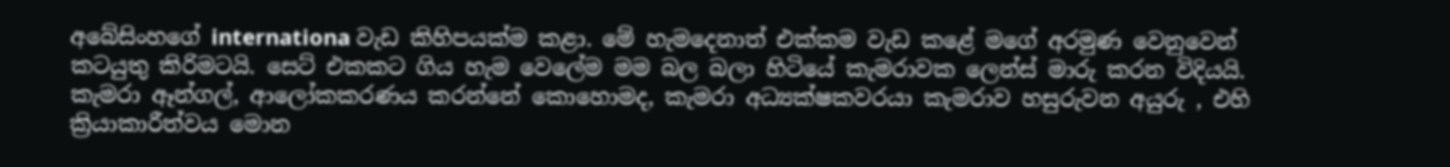අබේසිංහගේ internationa වැඩ කිහිපයක්ම කළා. මේ හැමදෙනාත් එක්කම වැඩ කළේ මගේ අරමුණ වෙනුවෙන් කටයුතු කිරිමටයි. සෙට් එකකට ගිය හැම වෙලේම මම බල බලා හිටියේ කැමරාවක ලෙන්ස් මාරු කරන විදියයි. කැමරා ඈන්ගල්, ආලෝකකරණය කරන්නේ කොහොමද, කැමරා අධ්‍යක්ෂකවරයා කැමරාව හසුරුවන අයුරු , එහි ක්‍රියාකාරීත්වය මොන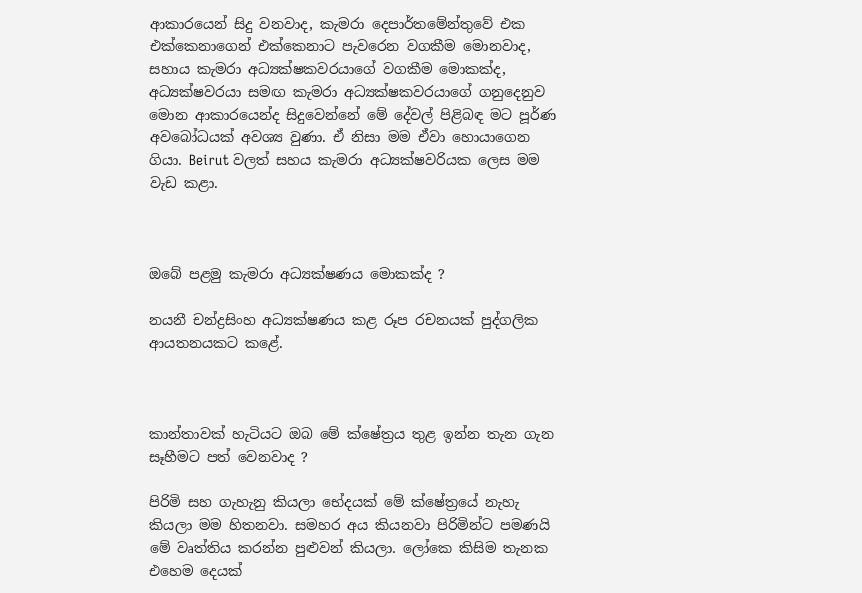ආකාරයෙන් සිදු වනවාද, කැමරා දෙපාර්තමේන්තුවේ එක එක්කෙනාගෙන් එක්කෙනාට පැවරෙන වගකීම මොනවාද, සහාය කැමරා අධ්‍යක්ෂකවරයාගේ වගකීම මොකක්ද, අධ්‍යක්ෂවරයා සමඟ කැමරා අධ්‍යක්ෂකවරයාගේ ගනුදෙනුව මොන ආකාරයෙන්ද සිදුවෙන්නේ මේ දේවල් පිළිබඳ මට පූර්ණ අවබෝධයක් අවශ්‍ය වුණා. ඒ නිසා මම ඒවා හොයාගෙන ගියා. Beirut වලත් සහය කැමරා අධ්‍යක්ෂවරියක ලෙස මම වැඩ කළා.



ඔබේ පළමු කැමරා අධ්‍යක්ෂණය මොකක්ද ?

නයනී චන්ද්‍රසිංහ අධ්‍යක්ෂණය කළ රූප රචනයක් පුද්ගලික ආයතනයකට කළේ.



කාන්තාවක් හැටියට ඔබ මේ ක්ෂේත්‍රය තුළ ඉන්න තැන ගැන සෑහීමට පත් වෙනවාද ?

පිරිමි සහ ගැහැනු කියලා භේදයක් මේ ක්ෂේත්‍රයේ නැහැ කියලා මම හිතනවා. සමහර අය කියනවා පිරිමින්ට පමණයි මේ වෘත්තිය කරන්න පුළුවන් කියලා. ලෝකෙ කිසිම තැනක එහෙම දෙයක්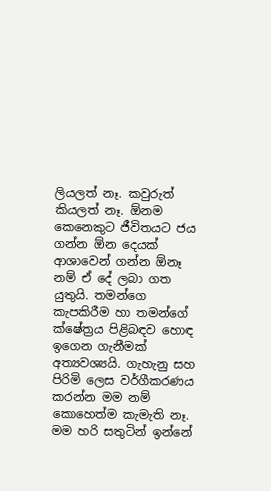ලියලත් නෑ. කවුරුත් කියලත් නෑ. ඕනම කෙනෙකුට ජීවිතයට ජය ගන්න ඕන දෙයක් ආශාවෙන් ගන්න ඕනෑ නම් ඒ දේ ලබා ගත යුතුයි. තමන්ගෙ කැපකිරීම හා තමන්ගේ ක්ෂේත්‍රය පිළිබඳව හොඳ ඉගෙන ගැනීමක් අත්‍යවශ්‍යයි. ගැහැනු සහ පිරිමි ලෙස වර්ගීකරණය කරන්න මම නම් කොහෙත්ම කැමැති නෑ. මම හරි සතුටින් ඉන්නේ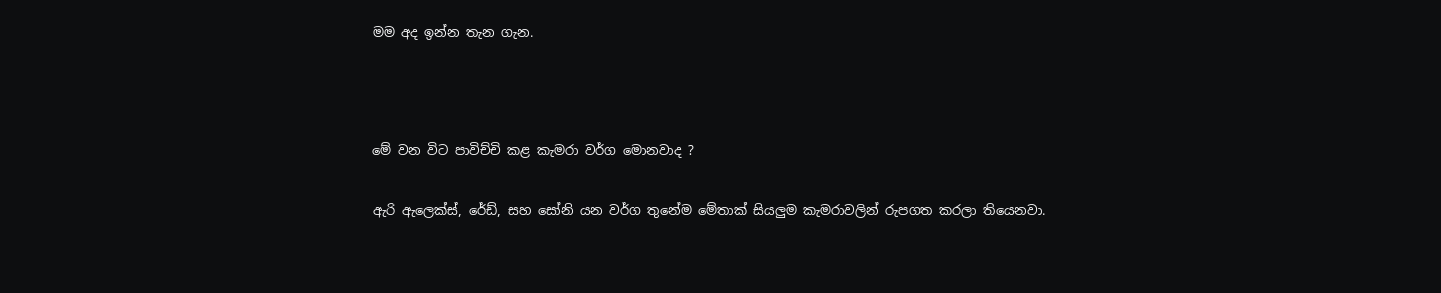මම අද ඉන්න තැන ගැන.



මේ වන විට පාවිච්චි කළ කැමරා වර්ග මොනවාද ?

ඇරි ඇලෙක්ස්, රේඩ්, සහ සෝනි යන වර්ග තුනේම මේතාක් සියලුම කැමරාවලින් රුපගත කරලා තියෙනවා.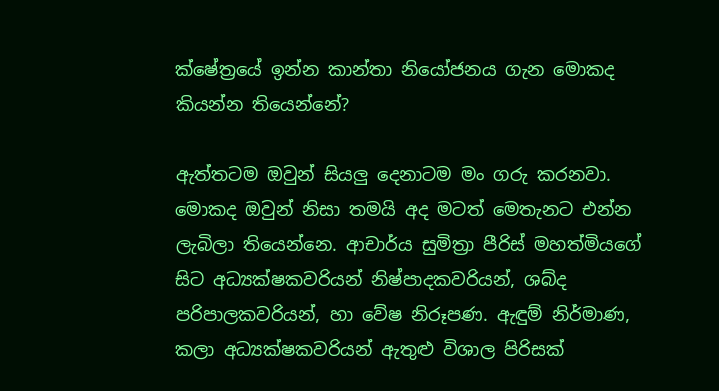ක්ෂේත්‍රයේ ඉන්න කාන්තා නියෝජනය ගැන මොකද කියන්න තියෙන්නේ?

ඇත්තටම ඔවුන් සියලු දෙනාටම මං ගරු කරනවා. මොකද ඔවුන් නිසා තමයි අද මටත් මෙතැනට එන්න ලැබිලා තියෙන්නෙ. ආචාර්ය සුමිත්‍රා පීරිස් මහත්මියගේ සිට අධ්‍යක්ෂකවරියන් නිෂ්පාදකවරියන්, ශබ්ද පරිපාලකවරියන්, හා වේෂ නිරූපණ. ඇඳුම් නිර්මාණ, කලා අධ්‍යක්ෂකවරියන් ඇතුළු විශාල පිරිසක්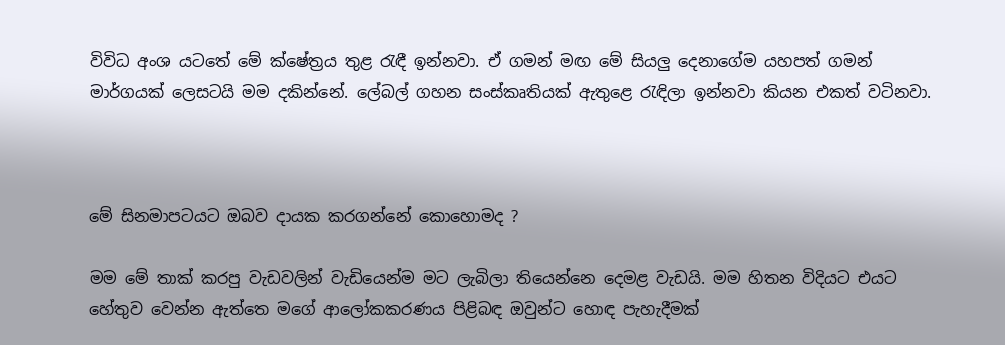විවිධ අංශ යටතේ මේ ක්ෂේත්‍රය තුළ රැඳී ඉන්නවා. ඒ ගමන් මඟ මේ සියලු දෙනාගේම යහපත් ගමන් මාර්ගයක් ලෙසටයි මම දකින්නේ. ලේබල් ගහන සංස්කෘතියක් ඇතුළෙ රැඳිලා ඉන්නවා කියන එකත් වටිනවා.



මේ සිනමාපටයට ඔබව දායක කරගන්නේ කොහොමද ?

මම මේ තාක් කරපු වැඩවලින් වැඩියෙන්ම මට ලැබිලා තියෙන්නෙ දෙමළ වැඩයි. මම හිතන විදියට එයට හේතුව වෙන්න ඇත්තෙ මගේ ආලෝකකරණය පිළිබඳ ඔවුන්ට හොඳ පැහැදීමක්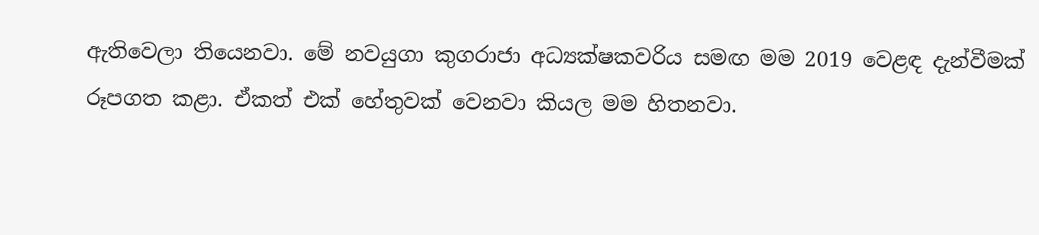ඇතිවෙලා තියෙනවා. මේ නවයුගා කුගරාජා අධ්‍යක්ෂකවරිය සමඟ මම 2019 වෙළඳ දැන්වීමක් රූපගත කළා. ඒකත් එක් හේතුවක් වෙනවා කියල මම හිතනවා.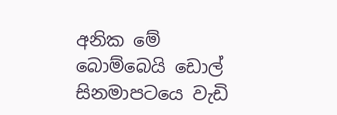අනික මේ බොම්බෙයි ඩොල් සිනමාපටයෙ වැඩි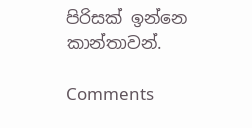පිරිසක් ඉන්නෙ කාන්තාවන්.

Comments